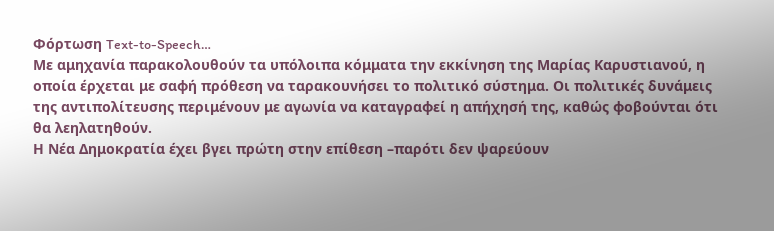Φόρτωση Text-to-Speech…
Με αμηχανία παρακολουθούν τα υπόλοιπα κόμματα την εκκίνηση της Μαρίας Καρυστιανού, η οποία έρχεται με σαφή πρόθεση να ταρακουνήσει το πολιτικό σύστημα. Οι πολιτικές δυνάμεις της αντιπολίτευσης περιμένουν με αγωνία να καταγραφεί η απήχησή της, καθώς φοβούνται ότι θα λεηλατηθούν.
Η Νέα Δημοκρατία έχει βγει πρώτη στην επίθεση –παρότι δεν ψαρεύουν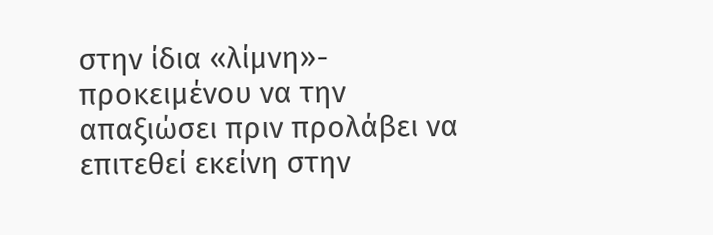στην ίδια «λίμνη»- προκειμένου να την απαξιώσει πριν προλάβει να επιτεθεί εκείνη στην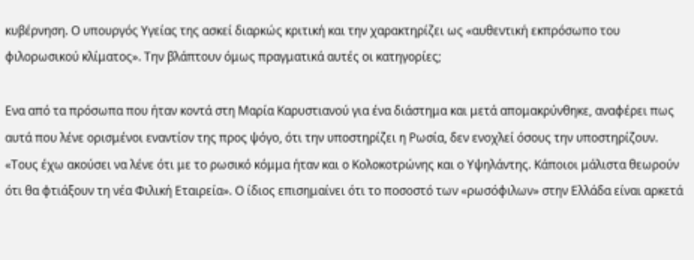κυβέρνηση. Ο υπουργός Υγείας της ασκεί διαρκώς κριτική και την χαρακτηρίζει ως «αυθεντική εκπρόσωπο του φιλορωσικού κλίματος». Την βλάπτουν όμως πραγματικά αυτές οι κατηγορίες;

Ενα από τα πρόσωπα που ήταν κοντά στη Μαρία Καρυστιανού για ένα διάστημα και μετά απομακρύνθηκε, αναφέρει πως αυτά που λένε ορισμένοι εναντίον της προς ψόγο, ότι την υποστηρίζει η Ρωσία, δεν ενοχλεί όσους την υποστηρίζουν. «Τους έχω ακούσει να λένε ότι με το ρωσικό κόμμα ήταν και ο Κολοκοτρώνης και ο Υψηλάντης. Κάποιοι μάλιστα θεωρούν ότι θα φτιάξουν τη νέα Φιλική Εταιρεία». Ο ίδιος επισημαίνει ότι το ποσοστό των «ρωσόφιλων» στην Ελλάδα είναι αρκετά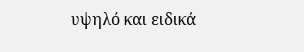υψηλό και ειδικά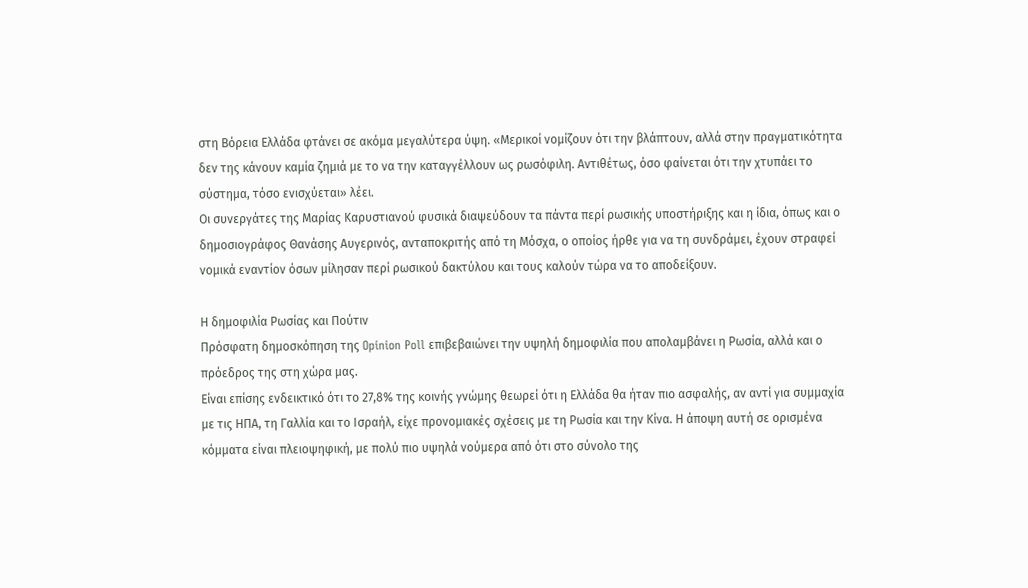στη Βόρεια Ελλάδα φτάνει σε ακόμα μεγαλύτερα ύψη. «Μερικοί νομίζουν ότι την βλάπτουν, αλλά στην πραγματικότητα δεν της κάνουν καμία ζημιά με το να την καταγγέλλουν ως ρωσόφιλη. Αντιθέτως, όσο φαίνεται ότι την χτυπάει το σύστημα, τόσο ενισχύεται» λέει.
Οι συνεργάτες της Μαρίας Καρυστιανού φυσικά διαψεύδουν τα πάντα περί ρωσικής υποστήριξης και η ίδια, όπως και ο δημοσιογράφος Θανάσης Αυγερινός, ανταποκριτής από τη Μόσχα, ο οποίος ήρθε για να τη συνδράμει, έχουν στραφεί νομικά εναντίον όσων μίλησαν περί ρωσικού δακτύλου και τους καλούν τώρα να το αποδείξουν.

Η δημοφιλία Ρωσίας και Πούτιν
Πρόσφατη δημοσκόπηση της Opinion Poll επιβεβαιώνει την υψηλή δημοφιλία που απολαμβάνει η Ρωσία, αλλά και ο πρόεδρος της στη χώρα μας.
Είναι επίσης ενδεικτικό ότι το 27,8% της κοινής γνώμης θεωρεί ότι η Ελλάδα θα ήταν πιο ασφαλής, αν αντί για συμμαχία με τις ΗΠΑ, τη Γαλλία και το Ισραήλ, είχε προνομιακές σχέσεις με τη Ρωσία και την Κίνα. Η άποψη αυτή σε ορισμένα κόμματα είναι πλειοψηφική, με πολύ πιο υψηλά νούμερα από ότι στο σύνολο της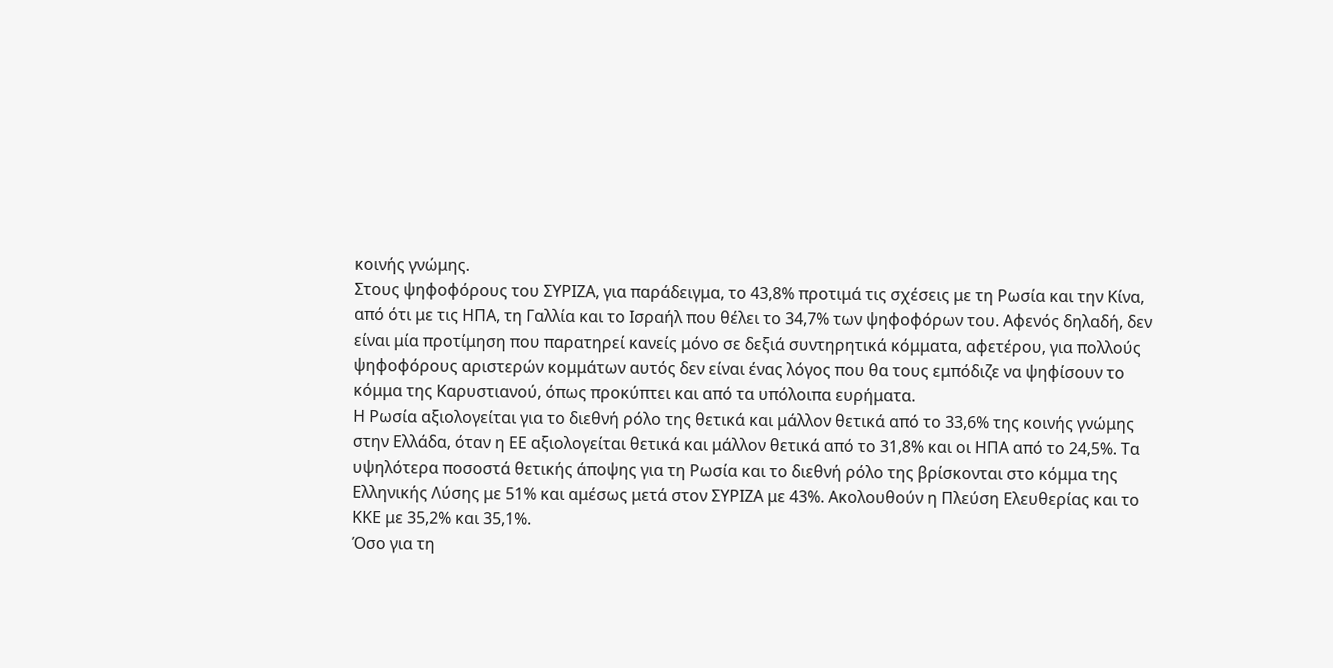κοινής γνώμης.
Στους ψηφοφόρους του ΣΥΡΙΖΑ, για παράδειγμα, το 43,8% προτιμά τις σχέσεις με τη Ρωσία και την Κίνα, από ότι με τις ΗΠΑ, τη Γαλλία και το Ισραήλ που θέλει το 34,7% των ψηφοφόρων του. Αφενός δηλαδή, δεν είναι μία προτίμηση που παρατηρεί κανείς μόνο σε δεξιά συντηρητικά κόμματα, αφετέρου, για πολλούς ψηφοφόρους αριστερών κομμάτων αυτός δεν είναι ένας λόγος που θα τους εμπόδιζε να ψηφίσουν το κόμμα της Καρυστιανού, όπως προκύπτει και από τα υπόλοιπα ευρήματα.
Η Ρωσία αξιολογείται για το διεθνή ρόλο της θετικά και μάλλον θετικά από το 33,6% της κοινής γνώμης στην Ελλάδα, όταν η ΕΕ αξιολογείται θετικά και μάλλον θετικά από το 31,8% και οι ΗΠΑ από το 24,5%. Τα υψηλότερα ποσοστά θετικής άποψης για τη Ρωσία και το διεθνή ρόλο της βρίσκονται στο κόμμα της Ελληνικής Λύσης με 51% και αμέσως μετά στον ΣΥΡΙΖΑ με 43%. Ακολουθούν η Πλεύση Ελευθερίας και το ΚΚΕ με 35,2% και 35,1%.
Όσο για τη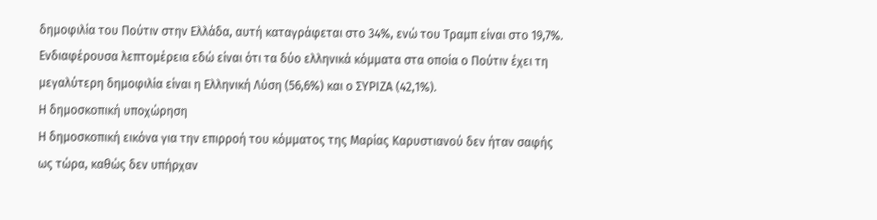δημοφιλία του Πούτιν στην Ελλάδα, αυτή καταγράφεται στο 34%, ενώ του Τραμπ είναι στο 19,7%. Ενδιαφέρουσα λεπτομέρεια εδώ είναι ότι τα δύο ελληνικά κόμματα στα οποία ο Πούτιν έχει τη μεγαλύτερη δημοφιλία είναι η Ελληνική Λύση (56,6%) και ο ΣΥΡΙΖΑ (42,1%).
Η δημοσκοπική υποχώρηση
Η δημοσκοπική εικόνα για την επιρροή του κόμματος της Μαρίας Καρυστιανού δεν ήταν σαφής ως τώρα, καθώς δεν υπήρχαν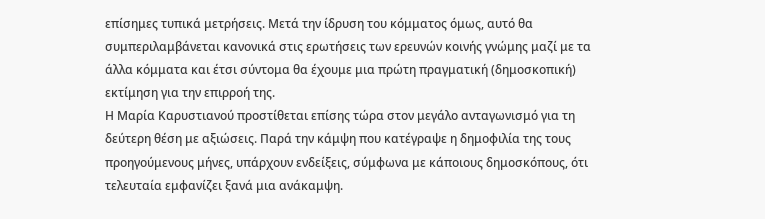επίσημες τυπικά μετρήσεις. Μετά την ίδρυση του κόμματος όμως, αυτό θα συμπεριλαμβάνεται κανονικά στις ερωτήσεις των ερευνών κοινής γνώμης μαζί με τα άλλα κόμματα και έτσι σύντομα θα έχουμε μια πρώτη πραγματική (δημοσκοπική) εκτίμηση για την επιρροή της.
Η Μαρία Καρυστιανού προστίθεται επίσης τώρα στον μεγάλο ανταγωνισμό για τη δεύτερη θέση με αξιώσεις. Παρά την κάμψη που κατέγραψε η δημοφιλία της τους προηγούμενους μήνες, υπάρχουν ενδείξεις, σύμφωνα με κάποιους δημοσκόπους, ότι τελευταία εμφανίζει ξανά μια ανάκαμψη.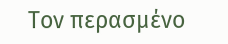Τον περασμένο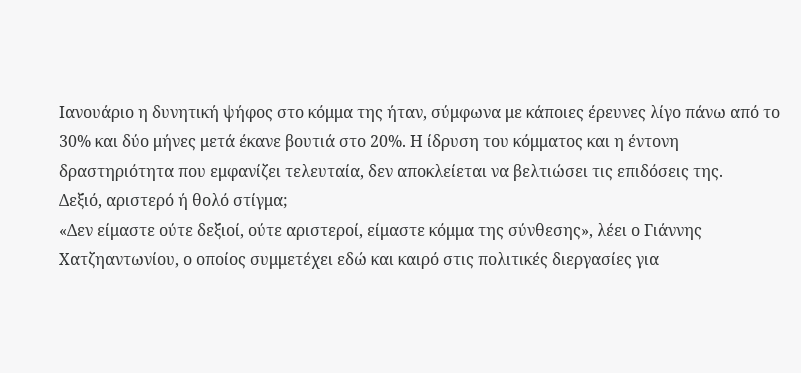Ιανουάριο η δυνητική ψήφος στο κόμμα της ήταν, σύμφωνα με κάποιες έρευνες λίγο πάνω από το 30% και δύο μήνες μετά έκανε βουτιά στο 20%. Η ίδρυση του κόμματος και η έντονη δραστηριότητα που εμφανίζει τελευταία, δεν αποκλείεται να βελτιώσει τις επιδόσεις της.
Δεξιό, αριστερό ή θολό στίγμα;
«Δεν είμαστε ούτε δεξιοί, ούτε αριστεροί, είμαστε κόμμα της σύνθεσης», λέει ο Γιάννης Χατζηαντωνίου, ο οποίος συμμετέχει εδώ και καιρό στις πολιτικές διεργασίες για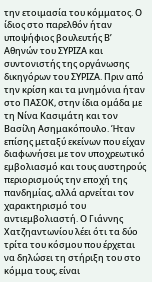την ετοιμασία του κόμματος. Ο ίδιος στο παρελθόν ήταν υποψήφιος βουλευτής Β’ Αθηνών του ΣΥΡΙΖΑ και συντονιστής της οργάνωσης δικηγόρων του ΣΥΡΙΖΑ. Πριν από την κρίση και τα μνημόνια ήταν στο ΠΑΣΟΚ, στην ίδια ομάδα με τη Νίνα Κασιμάτη και τον Βασίλη Ασημακόπουλο. Ήταν επίσης μεταξύ εκείνων που είχαν διαφωνήσει με τον υποχρεωτικό εμβολιασμό και τους αυστηρούς περιορισμούς την εποχή της πανδημίας, αλλά αρνείται τον χαρακτηρισμό του αντιεμβολιαστή. Ο Γιάννης Χατζηαντωνίου λέει ότι τα δύο τρίτα του κόσμου που έρχεται να δηλώσει τη στήριξη του στο κόμμα τους, είναι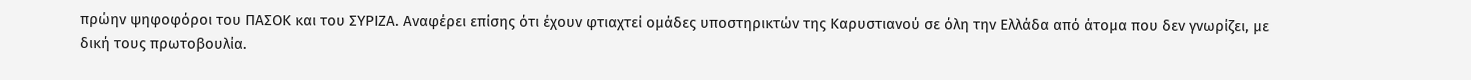πρώην ψηφοφόροι του ΠΑΣΟΚ και του ΣΥΡΙΖΑ. Αναφέρει επίσης ότι έχουν φτιαχτεί ομάδες υποστηρικτών της Καρυστιανού σε όλη την Ελλάδα από άτομα που δεν γνωρίζει, με δική τους πρωτοβουλία.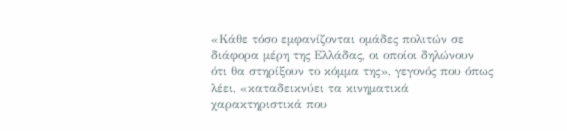«Κάθε τόσο εμφανίζονται ομάδες πολιτών σε διάφορα μέρη της Ελλάδας, οι οποίοι δηλώνουν ότι θα στηρίξουν το κόμμα της», γεγονός που όπως λέει, «καταδεικνύει τα κινηματικά χαρακτηριστικά που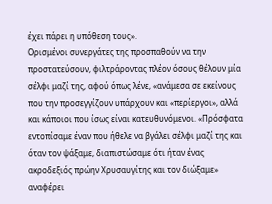έχει πάρει η υπόθεση τους».
Ορισμένοι συνεργάτες της προσπαθούν να την προστατεύσουν, φιλτράροντας πλέον όσους θέλουν μία σέλφι μαζί της, αφού όπως λένε, «ανάμεσα σε εκείνους που την προσεγγίζουν υπάρχουν και «περίεργοι», αλλά και κάποιοι που ίσως είναι κατευθυνόμενοι. «Πρόσφατα εντοπίσαμε έναν που ήθελε να βγάλει σέλφι μαζί της και όταν τον ψάξαμε, διαπιστώσαμε ότι ήταν ένας ακροδεξιός πρώην Χρυσαυγίτης και τον διώξαμε» αναφέρει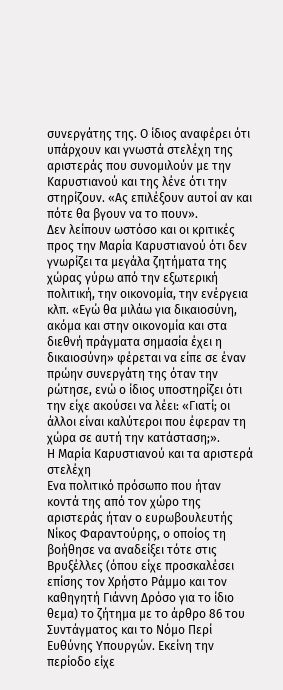συνεργάτης της. Ο ίδιος αναφέρει ότι υπάρχουν και γνωστά στελέχη της αριστεράς που συνομιλούν με την Καρυστιανού και της λένε ότι την στηρίζουν. «Ας επιλέξουν αυτοί αν και πότε θα βγουν να το πουν».
Δεν λείπουν ωστόσο και οι κριτικές προς την Μαρία Καρυστιανού ότι δεν γνωρίζει τα μεγάλα ζητήματα της χώρας γύρω από την εξωτερική πολιτική, την οικονομία, την ενέργεια κλπ. «Εγώ θα μιλάω για δικαιοσύνη, ακόμα και στην οικονομία και στα διεθνή πράγματα σημασία έχει η δικαιοσύνη» φέρεται να είπε σε έναν πρώην συνεργάτη της όταν την ρώτησε, ενώ ο ίδιος υποστηρίζει ότι την είχε ακούσει να λέει: «Γιατί; οι άλλοι είναι καλύτεροι που έφεραν τη χώρα σε αυτή την κατάσταση;».
Η Μαρία Καρυστιανού και τα αριστερά στελέχη
Ενα πολιτικό πρόσωπο που ήταν κοντά της από τον χώρο της αριστεράς ήταν ο ευρωβουλευτής Νίκος Φαραντούρης, ο οποίος τη βοήθησε να αναδείξει τότε στις Βρυξέλλες (όπου είχε προσκαλέσει επίσης τον Χρήστο Ράμμο και τον καθηγητή Γιάννη Δρόσο για το ίδιο θεμα) το ζήτημα με το άρθρο 86 του Συντάγματος και το Νόμο Περί Ευθύνης Υπουργών. Εκείνη την περίοδο είχε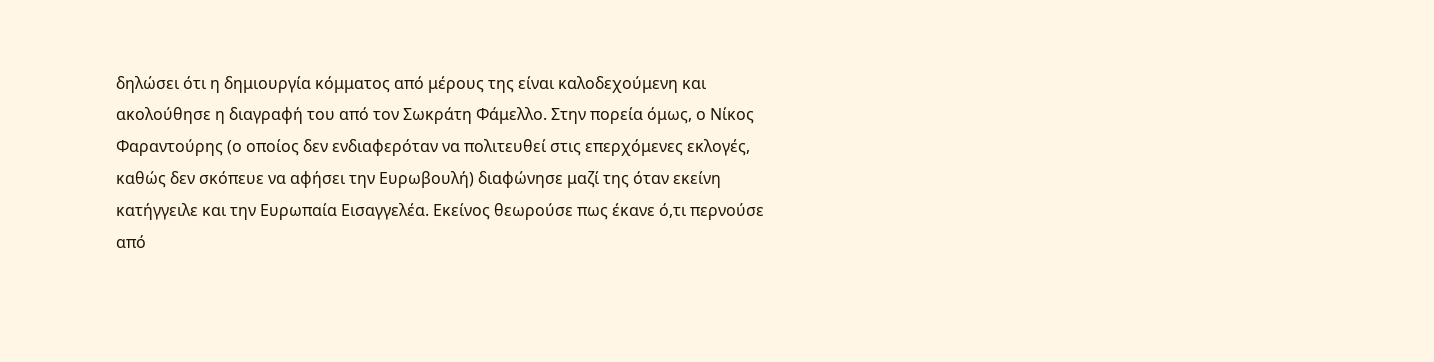δηλώσει ότι η δημιουργία κόμματος από μέρους της είναι καλοδεχούμενη και ακολούθησε η διαγραφή του από τον Σωκράτη Φάμελλο. Στην πορεία όμως, ο Νίκος Φαραντούρης (ο οποίος δεν ενδιαφερόταν να πολιτευθεί στις επερχόμενες εκλογές, καθώς δεν σκόπευε να αφήσει την Ευρωβουλή) διαφώνησε μαζί της όταν εκείνη κατήγγειλε και την Ευρωπαία Εισαγγελέα. Εκείνος θεωρούσε πως έκανε ό,τι περνούσε από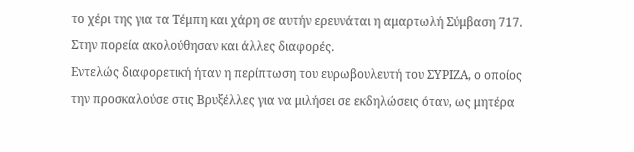το χέρι της για τα Τέμπη και χάρη σε αυτήν ερευνάται η αμαρτωλή Σύμβαση 717. Στην πορεία ακολούθησαν και άλλες διαφορές.
Εντελώς διαφορετική ήταν η περίπτωση του ευρωβουλευτή του ΣΥΡΙΖΑ, ο οποίος την προσκαλούσε στις Βρυξέλλες για να μιλήσει σε εκδηλώσεις όταν, ως μητέρα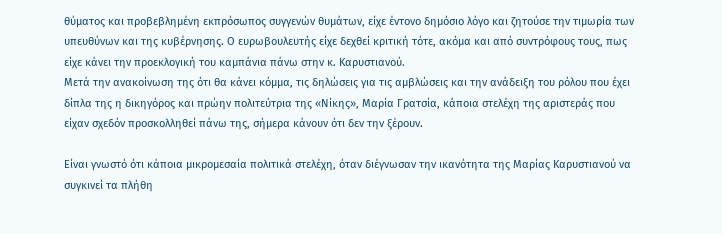θύματος και προβεβλημένη εκπρόσωπος συγγενών θυμάτων, είχε έντονο δημόσιο λόγο και ζητούσε την τιμωρία των υπευθύνων και της κυβέρνησης. Ο ευρωβουλευτής είχε δεχθεί κριτική τότε, ακόμα και από συντρόφους τους, πως είχε κάνει την προεκλογική του καμπάνια πάνω στην κ. Καρυστιανού.
Μετά την ανακοίνωση της ότι θα κάνει κόμμα, τις δηλώσεις για τις αμβλώσεις και την ανάδειξη του ρόλου που έχει δίπλα της η δικηγόρος και πρώην πολιτεύτρια της «Νίκης», Μαρία Γρατσία, κάποια στελέχη της αριστεράς που είχαν σχεδόν προσκολληθεί πάνω της, σήμερα κάνουν ότι δεν την ξέρουν.

Είναι γνωστό ότι κάποια μικρομεσαία πολιτικά στελέχη, όταν διέγνωσαν την ικανότητα της Μαρίας Καρυστιανού να συγκινεί τα πλήθη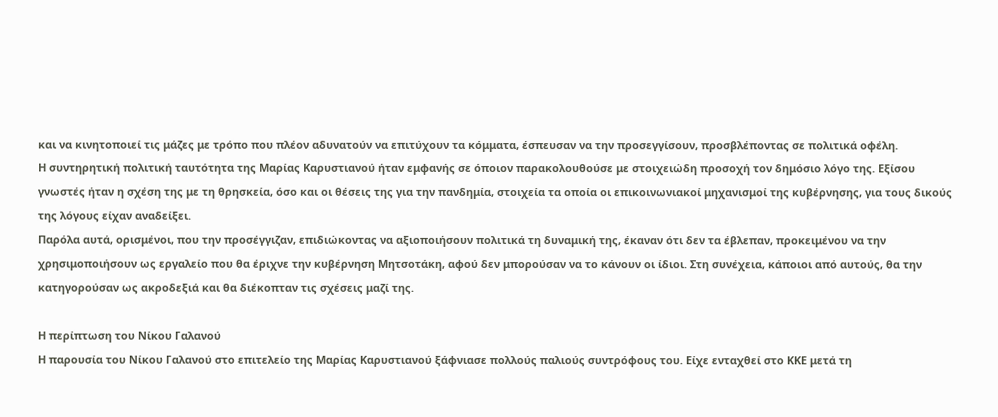και να κινητοποιεί τις μάζες με τρόπο που πλέον αδυνατούν να επιτύχουν τα κόμματα, έσπευσαν να την προσεγγίσουν, προσβλέποντας σε πολιτικά οφέλη.
Η συντηρητική πολιτική ταυτότητα της Μαρίας Καρυστιανού ήταν εμφανής σε όποιον παρακολουθούσε με στοιχειώδη προσοχή τον δημόσιο λόγο της. Εξίσου γνωστές ήταν η σχέση της με τη θρησκεία, όσο και οι θέσεις της για την πανδημία, στοιχεία τα οποία οι επικοινωνιακοί μηχανισμοί της κυβέρνησης, για τους δικούς της λόγους είχαν αναδείξει.
Παρόλα αυτά, ορισμένοι, που την προσέγγιζαν, επιδιώκοντας να αξιοποιήσουν πολιτικά τη δυναμική της, έκαναν ότι δεν τα έβλεπαν, προκειμένου να την χρησιμοποιήσουν ως εργαλείο που θα έριχνε την κυβέρνηση Μητσοτάκη, αφού δεν μπορούσαν να το κάνουν οι ίδιοι. Στη συνέχεια, κάποιοι από αυτούς, θα την κατηγορούσαν ως ακροδεξιά και θα διέκοπταν τις σχέσεις μαζί της.

Η περίπτωση του Νίκου Γαλανού
Η παρουσία του Νίκου Γαλανού στο επιτελείο της Μαρίας Καρυστιανού ξάφνιασε πολλούς παλιούς συντρόφους του. Είχε ενταχθεί στο ΚΚΕ μετά τη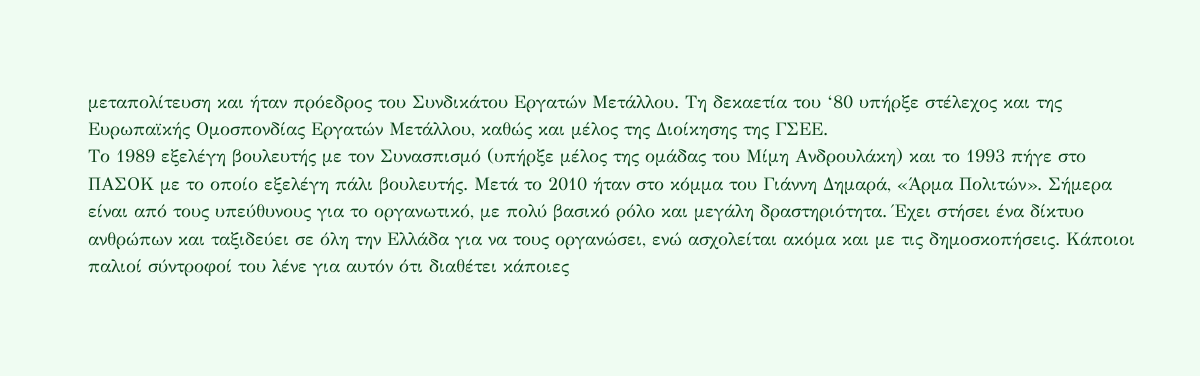μεταπολίτευση και ήταν πρόεδρος του Συνδικάτου Εργατών Μετάλλου. Τη δεκαετία του ‘80 υπήρξε στέλεχος και της Ευρωπαϊκής Ομοσπονδίας Εργατών Μετάλλου, καθώς και μέλος της Διοίκησης της ΓΣΕΕ.
Το 1989 εξελέγη βουλευτής με τον Συνασπισμό (υπήρξε μέλος της ομάδας του Μίμη Ανδρουλάκη) και το 1993 πήγε στο ΠΑΣΟΚ με το οποίο εξελέγη πάλι βουλευτής. Μετά το 2010 ήταν στο κόμμα του Γιάννη Δημαρά, «Άρμα Πολιτών». Σήμερα είναι από τους υπεύθυνους για το οργανωτικό, με πολύ βασικό ρόλο και μεγάλη δραστηριότητα. Έχει στήσει ένα δίκτυο ανθρώπων και ταξιδεύει σε όλη την Ελλάδα για να τους οργανώσει, ενώ ασχολείται ακόμα και με τις δημοσκοπήσεις. Κάποιοι παλιοί σύντροφοί του λένε για αυτόν ότι διαθέτει κάποιες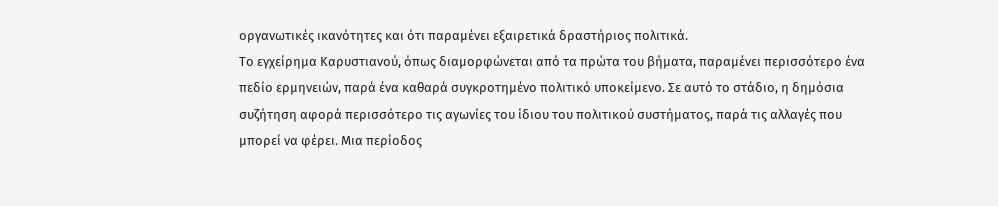οργανωτικές ικανότητες και ότι παραμένει εξαιρετικά δραστήριος πολιτικά.
Το εγχείρημα Καρυστιανού, όπως διαμορφώνεται από τα πρώτα του βήματα, παραμένει περισσότερο ένα πεδίο ερμηνειών, παρά ένα καθαρά συγκροτημένο πολιτικό υποκείμενο. Σε αυτό το στάδιο, η δημόσια συζήτηση αφορά περισσότερο τις αγωνίες του ίδιου του πολιτικού συστήματος, παρά τις αλλαγές που μπορεί να φέρει. Μια περίοδος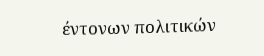έντονων πολιτικών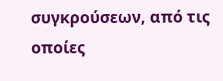συγκρούσεων, από τις οποίες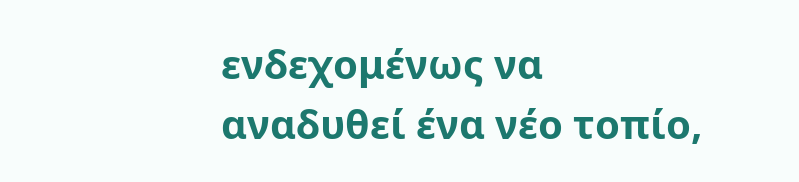ενδεχομένως να αναδυθεί ένα νέο τοπίο,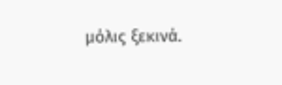μόλις ξεκινά.